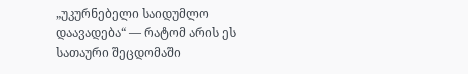„უკურნებელი საიდუმლო დაავადება“ — რატომ არის ეს სათაური შეცდომაში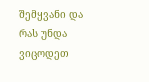შემყვანი და რას უნდა ვიცოდეთ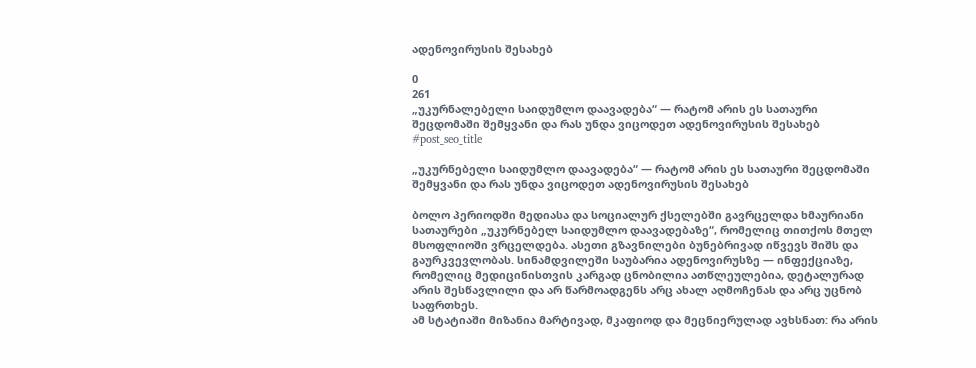ადენოვირუსის შესახებ

0
261
„უკურნალებელი საიდუმლო დაავადება“ — რატომ არის ეს სათაური შეცდომაში შემყვანი და რას უნდა ვიცოდეთ ადენოვირუსის შესახებ
#post_seo_title

„უკურნებელი საიდუმლო დაავადება“ — რატომ არის ეს სათაური შეცდომაში შემყვანი და რას უნდა ვიცოდეთ ადენოვირუსის შესახებ

ბოლო პერიოდში მედიასა და სოციალურ ქსელებში გავრცელდა ხმაურიანი სათაურები „უკურნებელ საიდუმლო დაავადებაზე“, რომელიც თითქოს მთელ მსოფლიოში ვრცელდება. ასეთი გზავნილები ბუნებრივად იწვევს შიშს და გაურკვევლობას. სინამდვილეში საუბარია ადენოვირუსზე — ინფექციაზე, რომელიც მედიცინისთვის კარგად ცნობილია ათწლეულებია, დეტალურად არის შესწავლილი და არ წარმოადგენს არც ახალ აღმოჩენას და არც უცნობ საფრთხეს.
ამ სტატიაში მიზანია მარტივად, მკაფიოდ და მეცნიერულად ავხსნათ: რა არის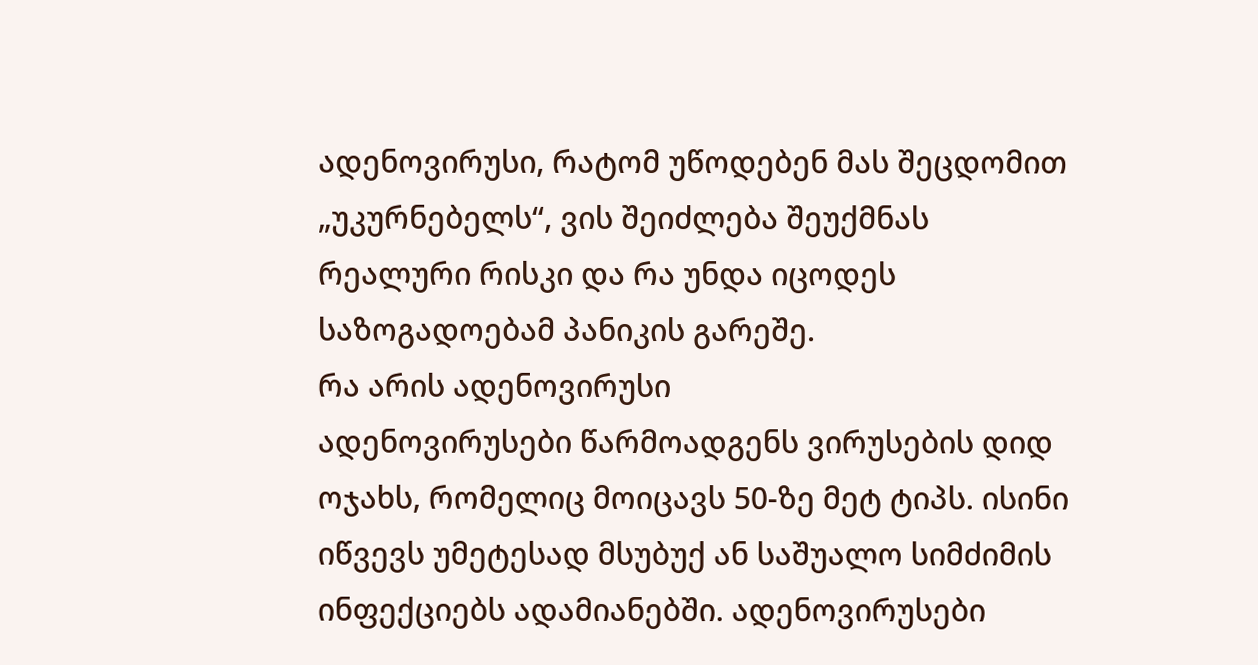ადენოვირუსი, რატომ უწოდებენ მას შეცდომით „უკურნებელს“, ვის შეიძლება შეუქმნას რეალური რისკი და რა უნდა იცოდეს საზოგადოებამ პანიკის გარეშე.
რა არის ადენოვირუსი
ადენოვირუსები წარმოადგენს ვირუსების დიდ ოჯახს, რომელიც მოიცავს 50-ზე მეტ ტიპს. ისინი იწვევს უმეტესად მსუბუქ ან საშუალო სიმძიმის ინფექციებს ადამიანებში. ადენოვირუსები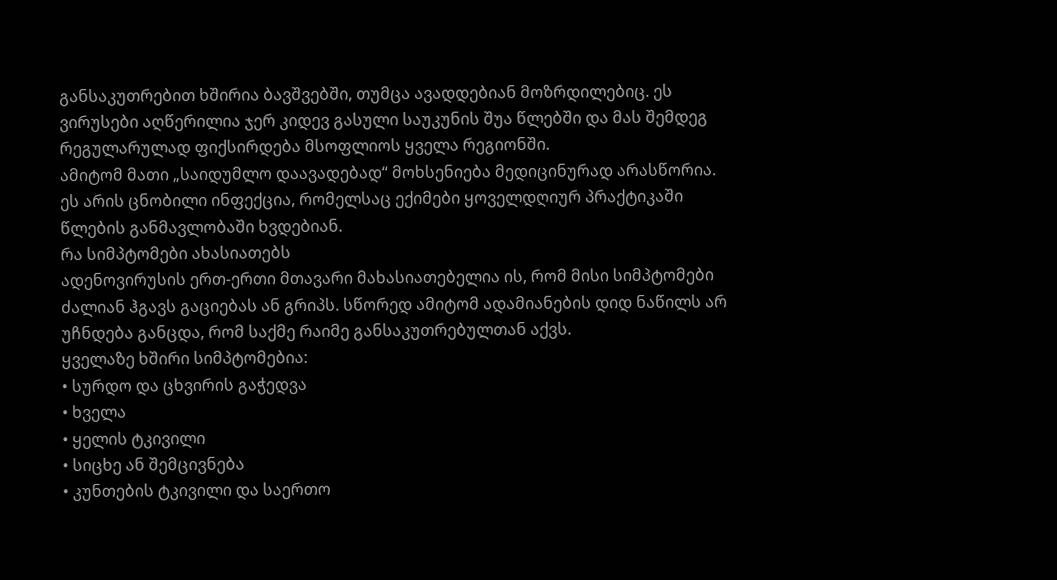განსაკუთრებით ხშირია ბავშვებში, თუმცა ავადდებიან მოზრდილებიც. ეს ვირუსები აღწერილია ჯერ კიდევ გასული საუკუნის შუა წლებში და მას შემდეგ რეგულარულად ფიქსირდება მსოფლიოს ყველა რეგიონში.
ამიტომ მათი „საიდუმლო დაავადებად“ მოხსენიება მედიცინურად არასწორია. ეს არის ცნობილი ინფექცია, რომელსაც ექიმები ყოველდღიურ პრაქტიკაში წლების განმავლობაში ხვდებიან.
რა სიმპტომები ახასიათებს
ადენოვირუსის ერთ-ერთი მთავარი მახასიათებელია ის, რომ მისი სიმპტომები ძალიან ჰგავს გაციებას ან გრიპს. სწორედ ამიტომ ადამიანების დიდ ნაწილს არ უჩნდება განცდა, რომ საქმე რაიმე განსაკუთრებულთან აქვს.
ყველაზე ხშირი სიმპტომებია:
• სურდო და ცხვირის გაჭედვა
• ხველა
• ყელის ტკივილი
• სიცხე ან შემცივნება
• კუნთების ტკივილი და საერთო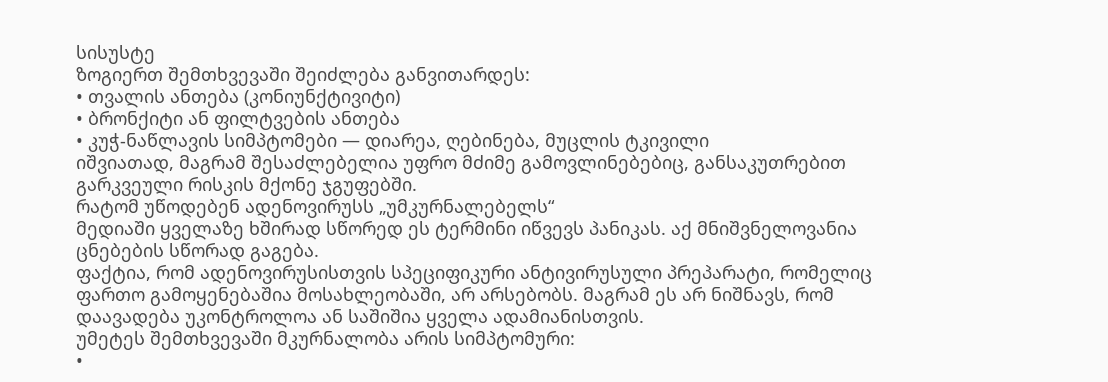სისუსტე
ზოგიერთ შემთხვევაში შეიძლება განვითარდეს:
• თვალის ანთება (კონიუნქტივიტი)
• ბრონქიტი ან ფილტვების ანთება
• კუჭ-ნაწლავის სიმპტომები — დიარეა, ღებინება, მუცლის ტკივილი
იშვიათად, მაგრამ შესაძლებელია უფრო მძიმე გამოვლინებებიც, განსაკუთრებით გარკვეული რისკის მქონე ჯგუფებში.
რატომ უწოდებენ ადენოვირუსს „უმკურნალებელს“
მედიაში ყველაზე ხშირად სწორედ ეს ტერმინი იწვევს პანიკას. აქ მნიშვნელოვანია ცნებების სწორად გაგება.
ფაქტია, რომ ადენოვირუსისთვის სპეციფიკური ანტივირუსული პრეპარატი, რომელიც ფართო გამოყენებაშია მოსახლეობაში, არ არსებობს. მაგრამ ეს არ ნიშნავს, რომ დაავადება უკონტროლოა ან საშიშია ყველა ადამიანისთვის.
უმეტეს შემთხვევაში მკურნალობა არის სიმპტომური:
•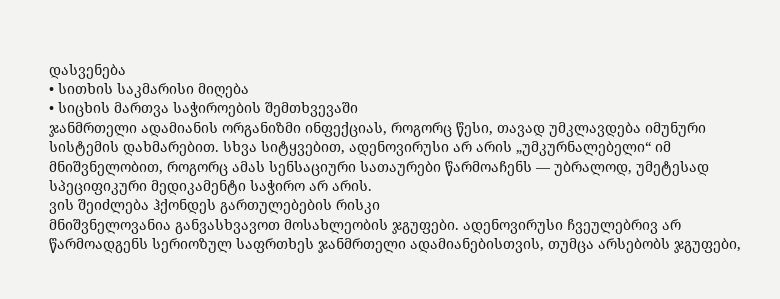დასვენება
• სითხის საკმარისი მიღება
• სიცხის მართვა საჭიროების შემთხვევაში
ჯანმრთელი ადამიანის ორგანიზმი ინფექციას, როგორც წესი, თავად უმკლავდება იმუნური სისტემის დახმარებით. სხვა სიტყვებით, ადენოვირუსი არ არის „უმკურნალებელი“ იმ მნიშვნელობით, როგორც ამას სენსაციური სათაურები წარმოაჩენს — უბრალოდ, უმეტესად სპეციფიკური მედიკამენტი საჭირო არ არის.
ვის შეიძლება ჰქონდეს გართულებების რისკი
მნიშვნელოვანია განვასხვავოთ მოსახლეობის ჯგუფები. ადენოვირუსი ჩვეულებრივ არ წარმოადგენს სერიოზულ საფრთხეს ჯანმრთელი ადამიანებისთვის, თუმცა არსებობს ჯგუფები,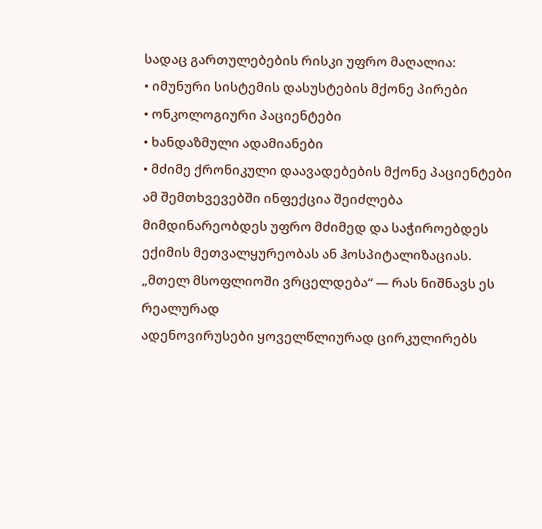სადაც გართულებების რისკი უფრო მაღალია:
• იმუნური სისტემის დასუსტების მქონე პირები
• ონკოლოგიური პაციენტები
• ხანდაზმული ადამიანები
• მძიმე ქრონიკული დაავადებების მქონე პაციენტები
ამ შემთხვევებში ინფექცია შეიძლება მიმდინარეობდეს უფრო მძიმედ და საჭიროებდეს ექიმის მეთვალყურეობას ან ჰოსპიტალიზაციას.
„მთელ მსოფლიოში ვრცელდება“ — რას ნიშნავს ეს რეალურად
ადენოვირუსები ყოველწლიურად ცირკულირებს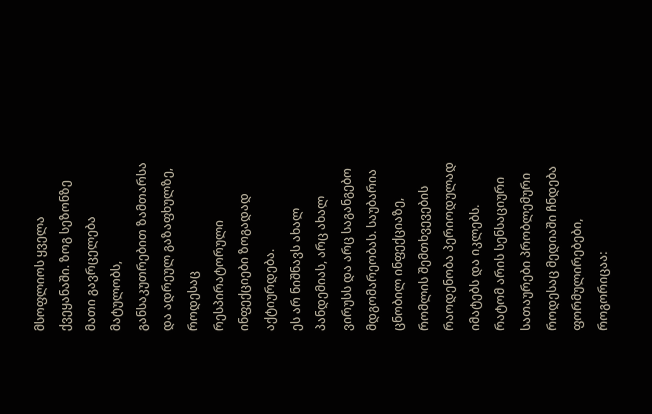მსოფლიოს ყველა ქვეყანაში. ზოგ სეზონზე მათი გავრცელება მატულობს, განსაკუთრებით ზამთარსა და ადრეულ გაზაფხულზე, როდესაც რესპირატორული ინფექციები ზოგადად აქტიურდება.
ეს არ ნიშნავს ახალ პანდემიას, არც ახალ ვირუსს და არც საგანგებო მდგომარეობას. საუბარია ცნობილ ინფექციაზე, რომლის შემთხვევების რაოდენობა პერიოდულად იმატებს და იკლებს.
რატომ არის სენსაციური სათაურები პრობლემური
როდესაც მედიაში ჩნდება ფორმულირებები, როგორიცაა: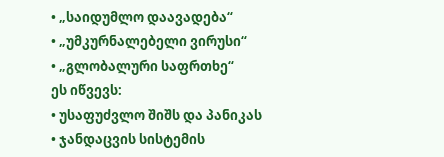• „საიდუმლო დაავადება“
• „უმკურნალებელი ვირუსი“
• „გლობალური საფრთხე“
ეს იწვევს:
• უსაფუძვლო შიშს და პანიკას
• ჯანდაცვის სისტემის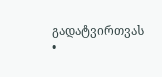გადატვირთვას
•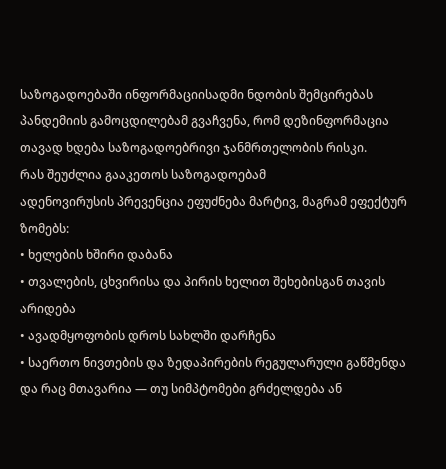საზოგადოებაში ინფორმაციისადმი ნდობის შემცირებას
პანდემიის გამოცდილებამ გვაჩვენა, რომ დეზინფორმაცია თავად ხდება საზოგადოებრივი ჯანმრთელობის რისკი.
რას შეუძლია გააკეთოს საზოგადოებამ
ადენოვირუსის პრევენცია ეფუძნება მარტივ, მაგრამ ეფექტურ ზომებს:
• ხელების ხშირი დაბანა
• თვალების, ცხვირისა და პირის ხელით შეხებისგან თავის არიდება
• ავადმყოფობის დროს სახლში დარჩენა
• საერთო ნივთების და ზედაპირების რეგულარული გაწმენდა
და რაც მთავარია — თუ სიმპტომები გრძელდება ან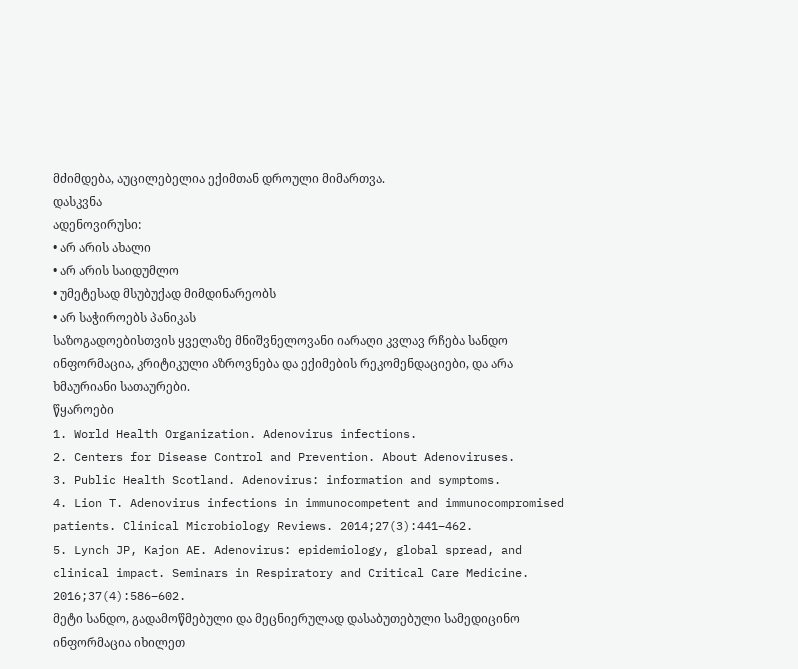მძიმდება, აუცილებელია ექიმთან დროული მიმართვა.
დასკვნა
ადენოვირუსი:
• არ არის ახალი
• არ არის საიდუმლო
• უმეტესად მსუბუქად მიმდინარეობს
• არ საჭიროებს პანიკას
საზოგადოებისთვის ყველაზე მნიშვნელოვანი იარაღი კვლავ რჩება სანდო ინფორმაცია, კრიტიკული აზროვნება და ექიმების რეკომენდაციები, და არა ხმაურიანი სათაურები.
წყაროები
1. World Health Organization. Adenovirus infections.
2. Centers for Disease Control and Prevention. About Adenoviruses.
3. Public Health Scotland. Adenovirus: information and symptoms.
4. Lion T. Adenovirus infections in immunocompetent and immunocompromised patients. Clinical Microbiology Reviews. 2014;27(3):441–462.
5. Lynch JP, Kajon AE. Adenovirus: epidemiology, global spread, and clinical impact. Seminars in Respiratory and Critical Care Medicine. 2016;37(4):586–602.
მეტი სანდო, გადამოწმებული და მეცნიერულად დასაბუთებული სამედიცინო ინფორმაცია იხილეთ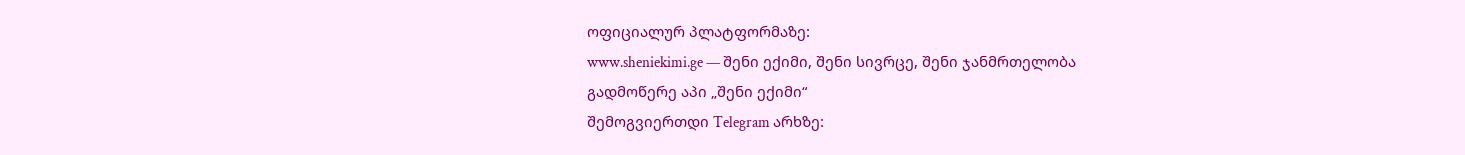ოფიციალურ პლატფორმაზე:
www.sheniekimi.ge — შენი ექიმი, შენი სივრცე, შენი ჯანმრთელობა
გადმოწერე აპი „შენი ექიმი“
შემოგვიერთდი Telegram არხზე: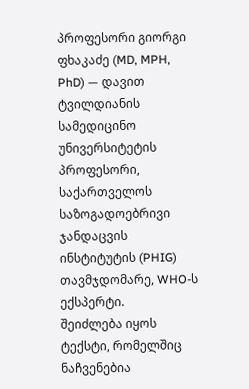პროფესორი გიორგი ფხაკაძე (MD, MPH, PhD) — დავით ტვილდიანის სამედიცინო უნივერსიტეტის პროფესორი, საქართველოს საზოგადოებრივი ჯანდაცვის ინსტიტუტის (PHIG) თავმჯდომარე, WHO-ს ექსპერტი.
შეიძლება იყოს ტექსტი, რომელშიც ნაჩვენებია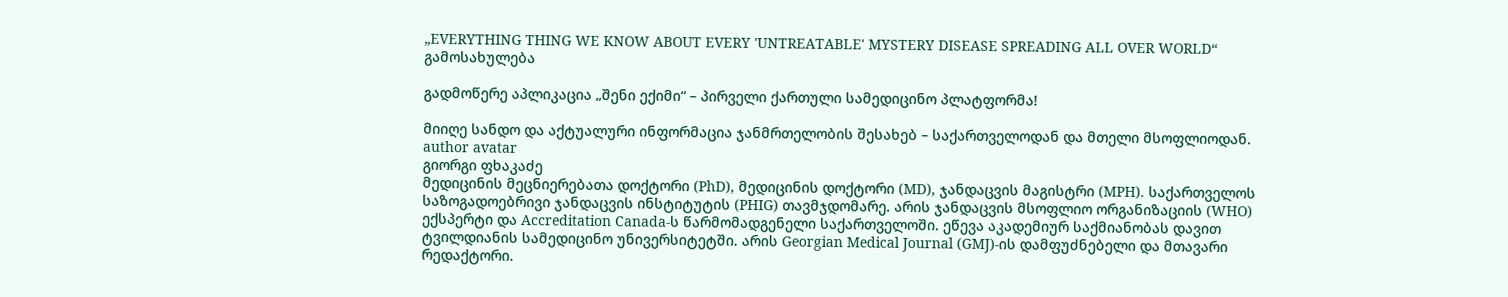„EVERYTHING THING WE KNOW ABOUT EVERY 'UNTREATABLE' MYSTERY DISEASE SPREADING ALL OVER WORLD“ გამოსახულება

გადმოწერე აპლიკაცია „შენი ექიმი“ – პირველი ქართული სამედიცინო პლატფორმა!

მიიღე სანდო და აქტუალური ინფორმაცია ჯანმრთელობის შესახებ – საქართველოდან და მთელი მსოფლიოდან.
author avatar
გიორგი ფხაკაძე
მედიცინის მეცნიერებათა დოქტორი (PhD), მედიცინის დოქტორი (MD), ჯანდაცვის მაგისტრი (MPH). საქართველოს საზოგადოებრივი ჯანდაცვის ინსტიტუტის (PHIG) თავმჯდომარე. არის ჯანდაცვის მსოფლიო ორგანიზაციის (WHO) ექსპერტი და Accreditation Canada-ს წარმომადგენელი საქართველოში. ეწევა აკადემიურ საქმიანობას დავით ტვილდიანის სამედიცინო უნივერსიტეტში. არის Georgian Medical Journal (GMJ)-ის დამფუძნებელი და მთავარი რედაქტორი.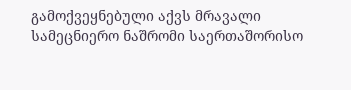გამოქვეყნებული აქვს მრავალი სამეცნიერო ნაშრომი საერთაშორისო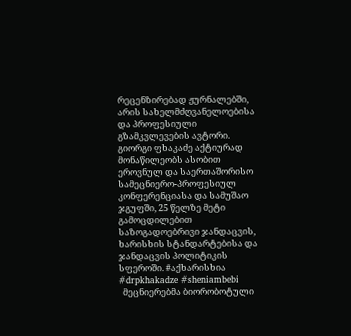რეცენზირებად ჟურნალებში, არის სახელმძღვანელოებისა და პროფესიული გზამკვლევების ავტორი. გიორგი ფხაკაძე აქტიურად მონაწილეობს ასობით ეროვნულ და საერთაშორისო სამეცნიერო-პროფესიულ კონფერენციასა და სამუშაო ჯგუფში, 25 წელზე მეტი გამოცდილებით საზოგადოებრივი ჯანდაცვის, ხარისხის სტანდარტებისა და ჯანდაცვის პოლიტიკის სფეროში. #აქხარისხია #drpkhakadze #sheniambebi
  მეცნიერებმა ბიორობოტული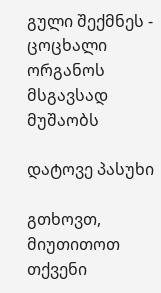გული შექმნეს - ცოცხალი ორგანოს მსგავსად მუშაობს

დატოვე პასუხი

გთხოვთ, მიუთითოთ თქვენი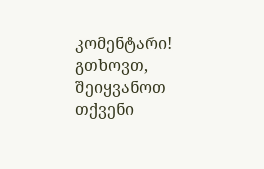კომენტარი!
გთხოვთ, შეიყვანოთ თქვენი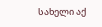სახელი აქ